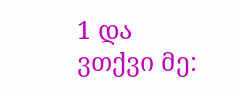1 და ვთქვი მე: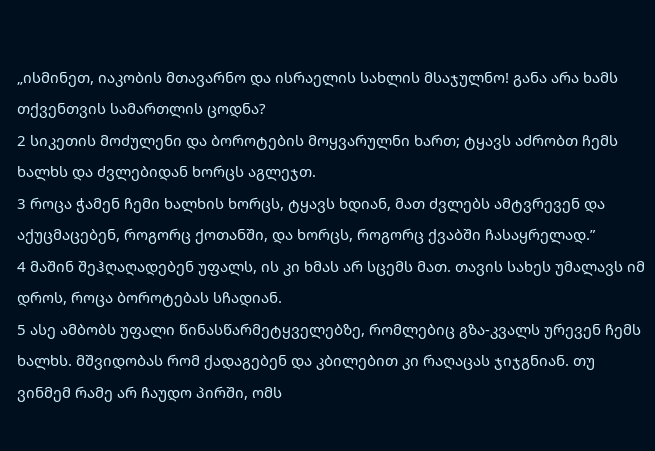„ისმინეთ, იაკობის მთავარნო და ისრაელის სახლის მსაჯულნო! განა არა ხამს თქვენთვის სამართლის ცოდნა?
2 სიკეთის მოძულენი და ბოროტების მოყვარულნი ხართ; ტყავს აძრობთ ჩემს ხალხს და ძვლებიდან ხორცს აგლეჯთ.
3 როცა ჭამენ ჩემი ხალხის ხორცს, ტყავს ხდიან, მათ ძვლებს ამტვრევენ და აქუცმაცებენ, როგორც ქოთანში, და ხორცს, როგორც ქვაბში ჩასაყრელად.”
4 მაშინ შეჰღაღადებენ უფალს, ის კი ხმას არ სცემს მათ. თავის სახეს უმალავს იმ დროს, როცა ბოროტებას სჩადიან.
5 ასე ამბობს უფალი წინასწარმეტყველებზე, რომლებიც გზა-კვალს ურევენ ჩემს ხალხს. მშვიდობას რომ ქადაგებენ და კბილებით კი რაღაცას ჯიჯგნიან. თუ ვინმემ რამე არ ჩაუდო პირში, ომს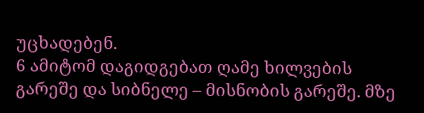უცხადებენ.
6 ამიტომ დაგიდგებათ ღამე ხილვების გარეშე და სიბნელე – მისნობის გარეშე. მზე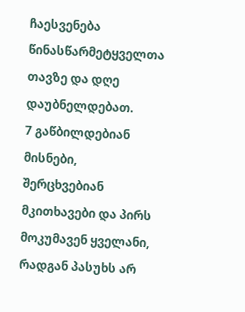ჩაესვენება წინასწარმეტყველთა თავზე და დღე დაუბნელდებათ.
7 გაწბილდებიან მისნები, შერცხვებიან მკითხავები და პირს მოკუმავენ ყველანი, რადგან პასუხს არ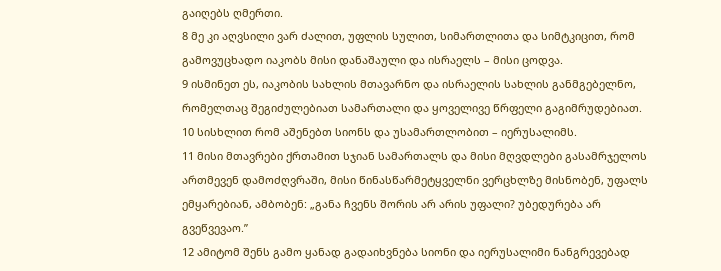გაიღებს ღმერთი.
8 მე კი აღვსილი ვარ ძალით, უფლის სულით, სიმართლითა და სიმტკიცით, რომ გამოვუცხადო იაკობს მისი დანაშაული და ისრაელს – მისი ცოდვა.
9 ისმინეთ ეს, იაკობის სახლის მთავარნო და ისრაელის სახლის განმგებელნო, რომელთაც შეგიძულებიათ სამართალი და ყოველივე წრფელი გაგიმრუდებიათ.
10 სისხლით რომ აშენებთ სიონს და უსამართლობით – იერუსალიმს.
11 მისი მთავრები ქრთამით სჯიან სამართალს და მისი მღვდლები გასამრჯელოს ართმევენ დამოძღვრაში, მისი წინასწარმეტყველნი ვერცხლზე მისნობენ, უფალს ემყარებიან, ამბობენ: „განა ჩვენს შორის არ არის უფალი? უბედურება არ გვეწვევაო.”
12 ამიტომ შენს გამო ყანად გადაიხვნება სიონი და იერუსალიმი ნანგრევებად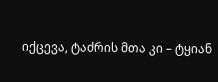იქცევა, ტაძრის მთა კი – ტყიან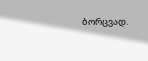ბორცვად.